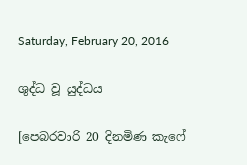Saturday, February 20, 2016

ශුද්ධ වූ යුද්ධය

[පෙබරවාරි 20 දිනමිණ කැෆේ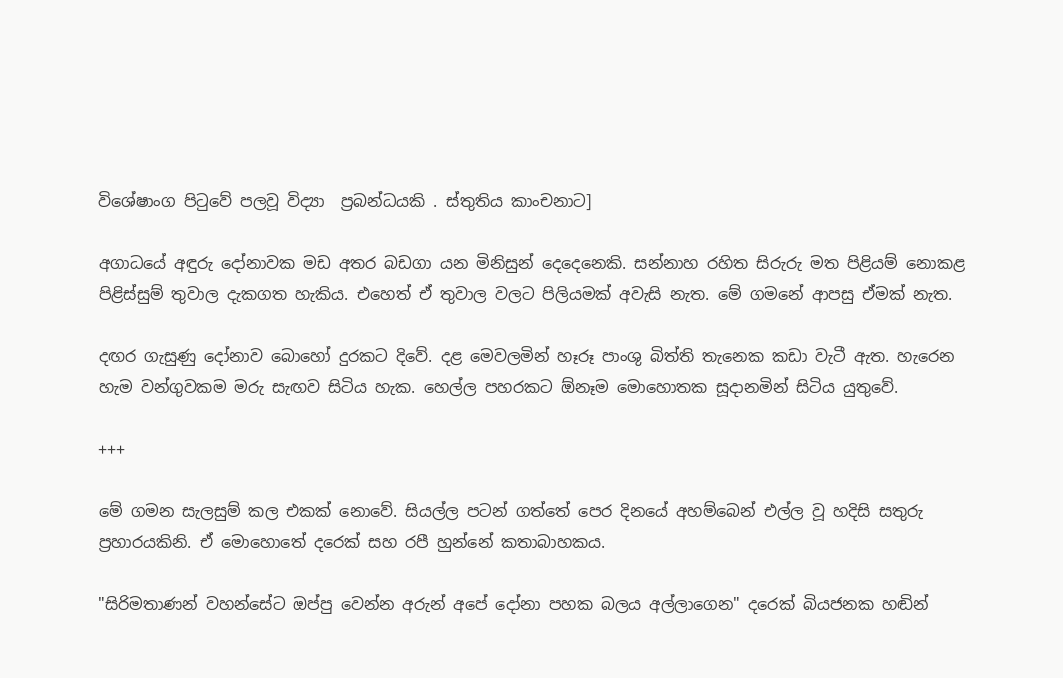විශේෂාංග පිටුවේ පලවූ විද්‍යා  ප්‍රබන්ධයකි . ස්තුතිය කාංචනාට]

අගාධයේ අඳුරු දෝනාවක මඩ අතර බඩගා යන මිනිසුන් දෙදෙනෙකි. සන්නාහ රහිත සිරුරු මත පිළියම් නොකළ පිළිස්සුම් තුවාල දැකගත හැකිය. එහෙත් ඒ තුවාල වලට පිලියමක් අවැසි නැත. මේ ගමනේ ආපසු ඒමක් නැත.

දඟර ගැසුණු දෝනාව බොහෝ දුරකට දිවේ. දළ මෙවලමින් හෑරූ පාංශු බිත්ති තැනෙක කඩා වැටී ඇත. හැරෙන හැම වන්ගුවකම මරු සැඟව සිටිය හැක. හෙල්ල පහරකට ඕනෑම මොහොතක සූදානමින් සිටිය යුතුවේ.

+++

මේ ගමන සැලසුම් කල එකක් නොවේ. සියල්ල පටන් ගත්තේ පෙර දිනයේ අහම්බෙන් එල්ල වූ හදිසි සතුරු ප්‍රහාරයකිනි. ඒ මොහොතේ දරෙක් සහ රපී හුන්නේ කතාබාහකය.

"සිරිමතාණන් වහන්සේට ඔප්පු වෙන්න අරුන් අපේ දෝනා පහක බලය අල්ලාගෙන" දරෙක් බියජනක හඬින්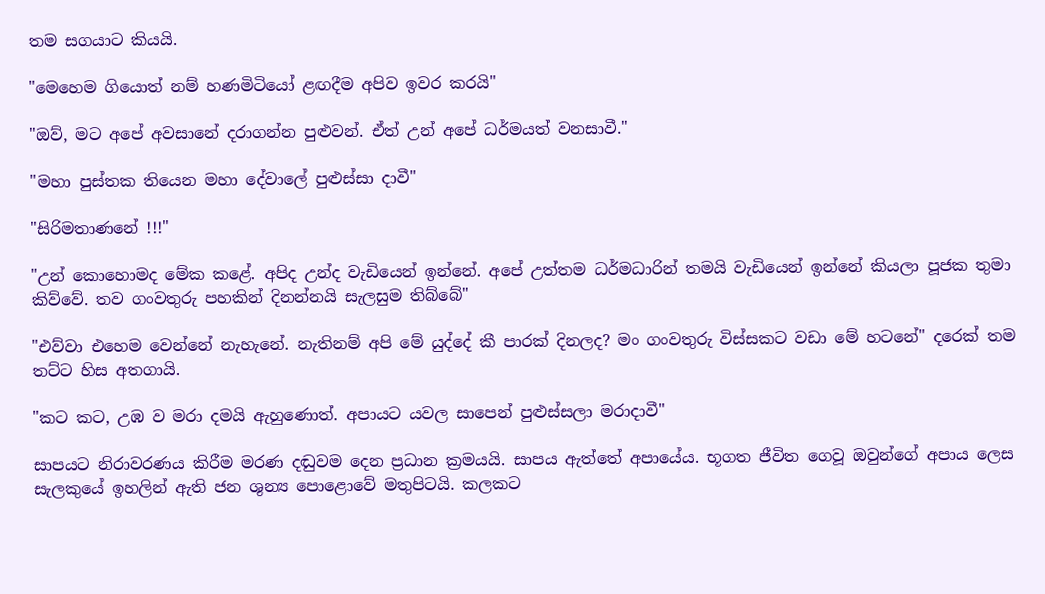තම සගයාට කියයි.

"මෙහෙම ගියොත් නම් හණමිටියෝ ළඟදීම අපිව ඉවර කරයි"

"ඔව්, මට අපේ අවසානේ දරාගන්න පුළුවන්. ඒත් උන් අපේ ධර්මයත් වනසාවී."

"මහා පුස්තක තියෙන මහා දේවාලේ පුළුස්සා දාවී"

"සිරිමතාණනේ !!!"

"උන් කොහොමද මේක කළේ. අපිද උන්ද වැඩියෙන් ඉන්නේ. අපේ උත්තම ධර්මධාරින් තමයි වැඩියෙන් ඉන්නේ කියලා පූජක තුමා කිව්වේ. තව ගංවතුරු පහකින් දිනන්නයි සැලසුම තිබ්බේ"

"එව්වා එහෙම වෙන්නේ නැහැනේ. නැතිනම් අපි මේ යුද්දේ කී පාරක් දිනලද? මං ගංවතුරු විස්සකට වඩා මේ හටනේ" දරෙක් තම තට්ට හිස අතගායි.

"කට කට, උඹ ව මරා දමයි ඇහුණොත්. අපායට යවල සාපෙන් පුළුස්සලා මරාදාවී"

සාපයට නිරාවරණය කිරීම මරණ දඬුවම දෙන ප්‍රධාන ක්‍රමයයි. සාපය ඇත්තේ අපායේය. භූගත ජීවිත ගෙවූ ඔවුන්ගේ අපාය ලෙස සැලකුයේ ඉහලින් ඇති ජන ශුන්‍ය පොළොවේ මතුපිටයි. කලකට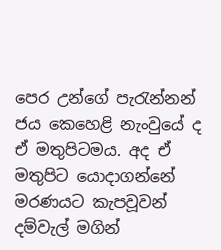පෙර උන්ගේ පැරැන්නන් ජය කෙහෙළි නැංවුයේ ද ඒ මතුපිටමය. අද ඒ මතුපිට යොදාගන්නේ මරණයට කැපවූවන් දම්වැල් මගින්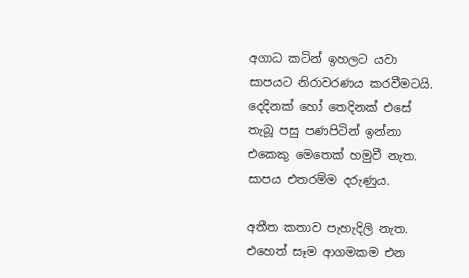අගාධ කටින් ඉහලට යවා සාපයට නිරාවරණය කරවීමටයි. දෙදිනක් හෝ තෙදිනක් එසේ තැබූ පසු පණපිටින් ඉන්නා එකෙකු මෙතෙක් හමුවී නැත. සාපය එතරම්ම දරුණුය.

අතීත කතාව පැහැදිලි නැත. එහෙත් සෑම ආගමකම එන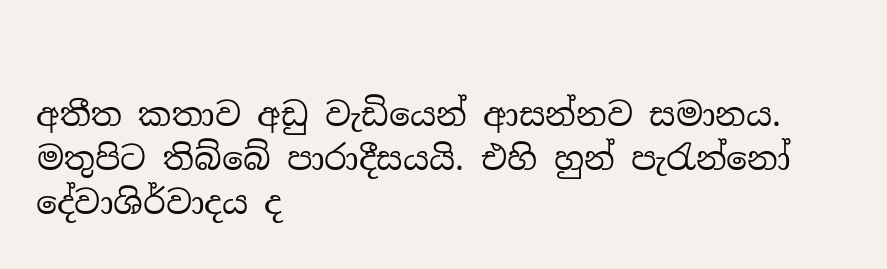අතීත කතාව අඩු වැඩියෙන් ආසන්නව සමානය. මතුපිට තිබ්බේ පාරාදීසයයි. එහි හුන් පැරැන්නෝ දේවාශිර්වාදය ද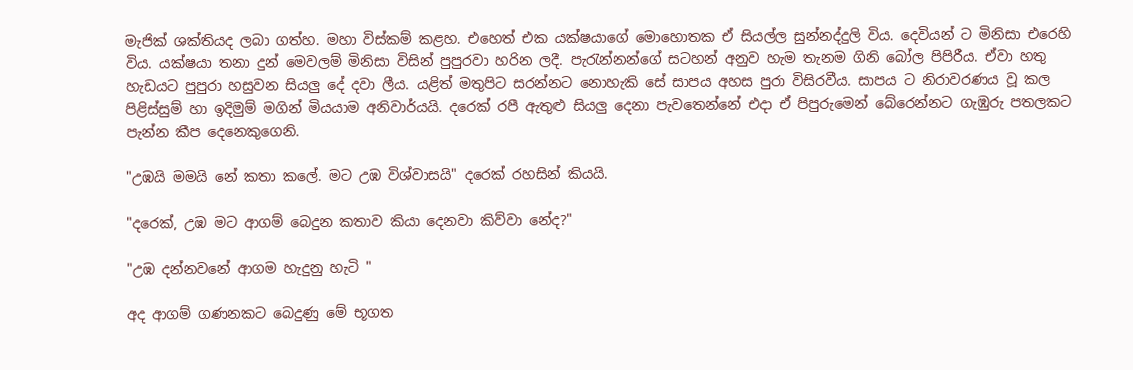මැජික් ශක්තියද ලබා ගත්හ. මහා විස්කම් කළහ. එහෙත් එක යක්ෂයාගේ මොහොතක ඒ සියල්ල සුන්නද්දුලි විය. දෙවියන් ට මිනිසා එරෙහි විය. යක්ෂයා තනා දුන් මෙවලම් මිනිසා විසින් පුපුරවා හරින ලදී. පැරැන්නන්ගේ සටහන් අනුව හැම තැනම ගිනි බෝල පිපිරීය. ඒවා හතු හැඩයට පුපුරා හසුවන සියලු දේ දවා ලීය. යළිත් මතුපිට සරන්නට නොහැකි සේ සාපය අහස පුරා විසිරවීය. සාපය ට නිරාවරණය වූ කල පිළිස්සුම් හා ඉදිමුම් මගින් මියයාම අනිවාර්යයි. දරෙක් රපී ඇතුළු සියලු දෙනා පැවතෙන්නේ එදා ඒ පිපුරුමෙන් බේරෙන්නට ගැඹුරු පතලකට පැන්න කීප දෙනෙකුගෙනි.

"උඹයි මමයි නේ කතා කලේ. මට උඹ විශ්වාසයි" දරෙක් රහසින් කියයි.

"දරෙක්, උඹ මට ආගම් බෙදුන කතාව කියා දෙනවා කිව්වා නේද?"

"උඹ දන්නවනේ ආගම හැදුනු හැටි "

අද ආගම් ගණනකට බෙදුණු මේ භූගත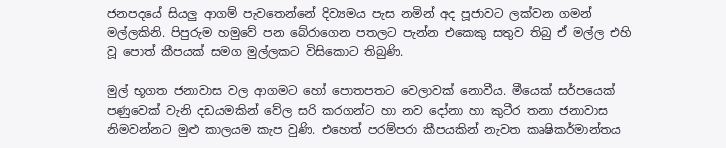ජනපදයේ සියලු ආගම් පැවතෙන්නේ දිව්‍යමය පැස නමින් අද පූජාවට ලක්වන ගමන් මල්ලකිනි. පිපුරුම හමුවේ පන බේරාගෙන පතලට පැන්න එකෙකු සතුව තිබු ඒ මල්ල එහි වූ පොත් කීපයක් සමග මුල්ලකට විසිකොට තිබුණි.

මුල් භූගත ජනාවාස වල ආගමට හෝ පොතපතට වෙලාවක් නොවීය. මීයෙක් සර්පයෙක් පණුවෙක් වැනි දඩයමකින් වේල සරි කරගන්ට හා නව දෝනා හා කුටීර තනා ජනාවාස නිමවන්නට මුළු කාලයම කැප වුණි. එහෙත් පරම්පරා කීපයකින් නැවත කෘෂිකර්මාන්තය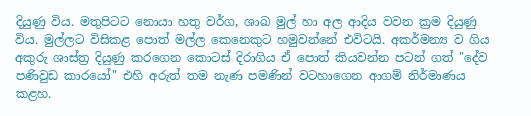දියුණු විය. මතුපිටට නොයා හතු වර්ග, ශාඛ මුල් හා අල ආදිය වවන ක්‍රම දියුණු විය. මුල්ලට විසිකළ පොත් මල්ල කෙනෙකුට හමුවන්නේ එවිටයි. අකර්මන්‍ය ව ගිය අකුරු ශාස්ත්‍ර දියුණු කරගෙන කොටස් දිරාගිය ඒ පොත් කියවන්න පටන් ගත් "දේව පණිවුඩ කාරයෝ" එහි අරුත් තම නැණ පමණින් වටහාගෙන ආගම් නිර්මාණය කළහ.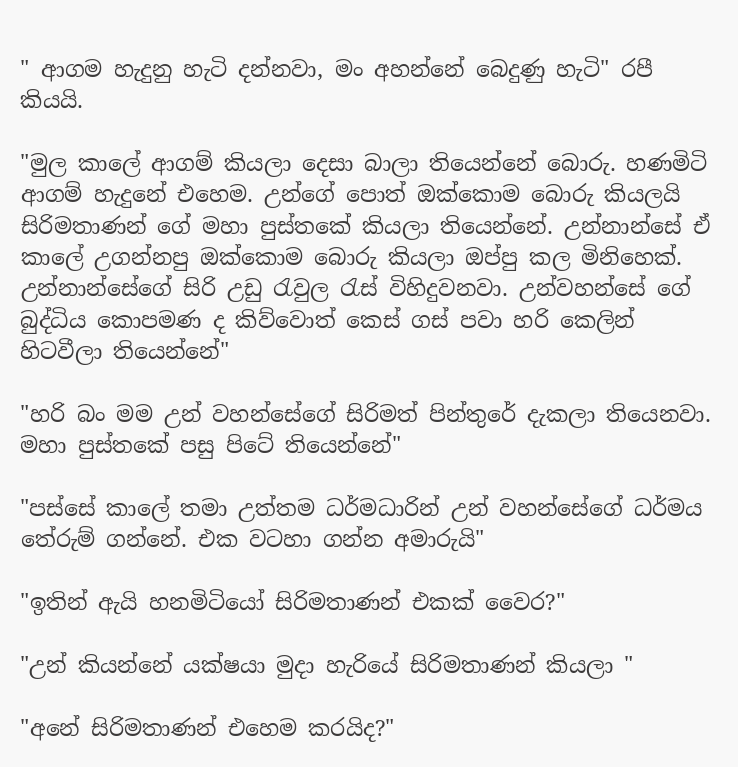" ආගම හැදුනු හැටි දන්නවා, මං අහන්නේ බෙදුණු හැටි" රපී කියයි.

"මුල කාලේ ආගම් කියලා දෙසා බාලා තියෙන්නේ බොරු. හණමිටි ආගම් හැදුනේ එහෙම. උන්ගේ පොත් ඔක්කොම බොරු කියලයි සිරිමතාණන් ගේ මහා පුස්තකේ කියලා තියෙන්නේ. උන්නාන්සේ ඒ කාලේ උගන්නපු ඔක්කොම බොරු කියලා ඔප්පු කල මිනිහෙක්. උන්නාන්සේගේ සිරි උඩු රැවුල රැස් විහිදුවනවා. උන්වහන්සේ ගේ බුද්ධිය කොපමණ ද කිව්වොත් කෙස් ගස් පවා හරි කෙලින් හිටවීලා තියෙන්නේ"

"හරි බං මම උන් වහන්සේගේ සිරිමත් පින්තුරේ දැකලා තියෙනවා. මහා පුස්තකේ පසු පිටේ තියෙන්නේ"

"පස්සේ කාලේ තමා උත්තම ධර්මධාරින් උන් වහන්සේගේ ධර්මය තේරුම් ගන්නේ. එක වටහා ගන්න අමාරුයි"

"ඉතින් ඇයි හනමිටියෝ සිරිමතාණන් එකක් වෛර?"

"උන් කියන්නේ යක්ෂයා මුදා හැරියේ සිරිමතාණන් කියලා "

"අනේ සිරිමතාණන් එහෙම කරයිද?"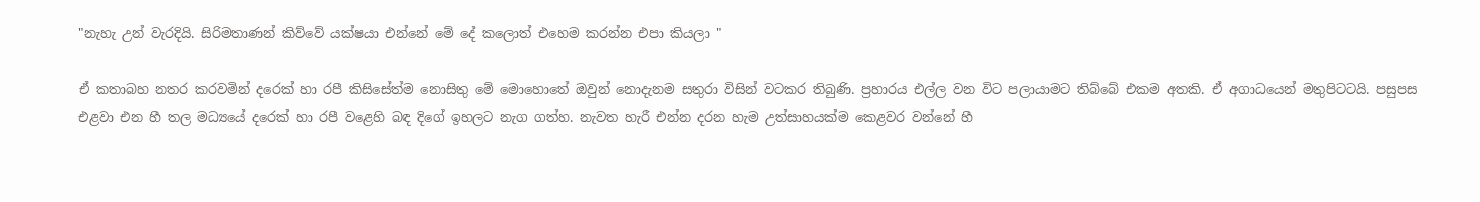"නැහැ උන් වැරදියි. සිරිමතාණන් කිව්වේ යක්ෂයා එන්නේ මේ දේ කලොත් එහෙම කරන්න එපා කියලා "

ඒ කතාබහ නතර කරවමින් දරෙක් හා රපී කිසිසේත්ම නොසිතු මේ මොහොතේ ඔවුන් නොදැනම සතුරා විසින් වටකර තිබුණි. ප්‍රහාරය එල්ල වන විට පලායාමට තිබ්බේ එකම අතකි. ඒ අගාධයෙන් මතුපිටටයි. පසුපස එළවා එන හී තල මධ්‍යයේ දරෙක් හා රපී වළෙහි බඳ දිගේ ඉහලට නැග ගත්හ. නැවත හැරී එන්න දරන හැම උත්සාහයක්ම කෙළවර වන්නේ හී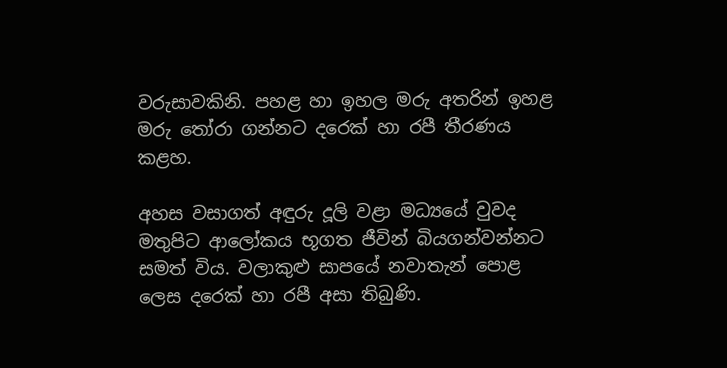වරුසාවකිනි. පහළ හා ඉහල මරු අතරින් ඉහළ මරු තෝරා ගන්නට දරෙක් හා රපී තීරණය කළහ.

අහස වසාගත් අඳුරු දූලි වළා මධ්‍යයේ වුවද මතුපිට ආලෝකය භූගත ජීවින් බියගන්වන්නට සමත් විය. වලාකුළු සාපයේ නවාතැන් පොළ ලෙස දරෙක් හා රපී අසා තිබුණි.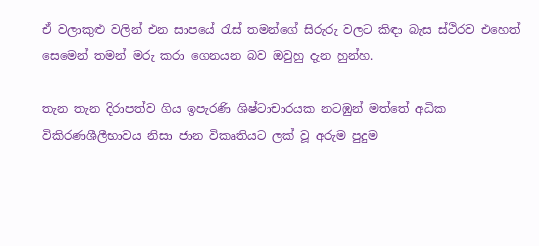ඒ වලාකුළු වලින් එන සාපයේ රැස් තමන්ගේ සිරුරු වලට කිඳා බැස ස්ථිරව එහෙත් සෙමෙන් තමන් මරු කරා ගෙනයන බව ඔවුහු දැන හුන්හ.

තැන තැන දිරාපත්ව ගිය ඉපැරණි ශිෂ්ටාචාරයක නටඹුන් මත්තේ අධික විකිරණශීලීභාවය නිසා ජාන විකෘතියට ලක් වූ අරුම පුදුම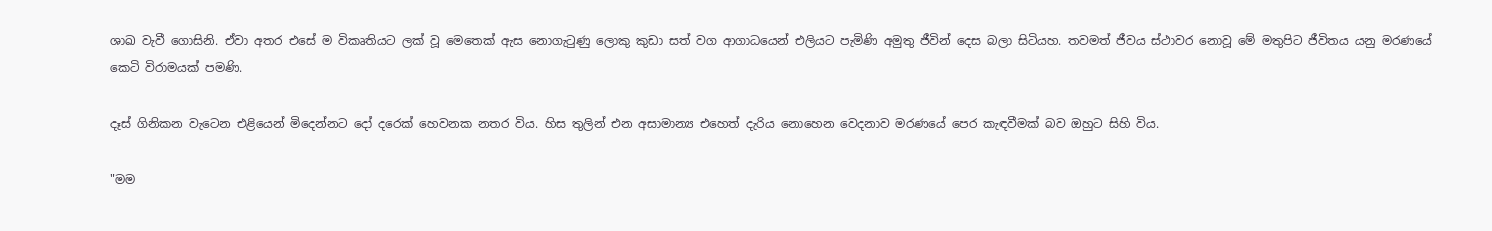ශාඛ වැවී ගොසිනි. ඒවා අතර එසේ ම විකෘතියට ලක් වූ මෙතෙක් ඇස නොගැටුණු ලොකු කුඩා සත් වග ආගාධයෙන් එලියට පැමිණි අමුතු ජීවින් දෙස බලා සිටියහ. තවමත් ජීවය ස්ථාවර නොවූ මේ මතුපිට ජීවිතය යනු මරණයේ කෙටි විරාමයක් පමණි.

දෑස් ගිනිකන වැටෙන එළියෙන් මිදෙන්නට දෝ දරෙක් හෙවනක නතර විය. හිස තුලින් එන අසාමාන්‍ය එහෙත් දැරිය නොහෙන වෙදනාව මරණයේ පෙර කැඳවීමක් බව ඔහුට සිහි විය.

"මම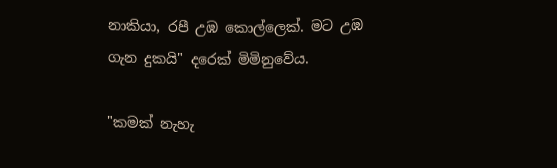නාකියා, රපී උඹ කොල්ලෙක්. මට උඹ ගැන දුකයි" දරෙක් මිමිනුවේය.

"කමක් නැහැ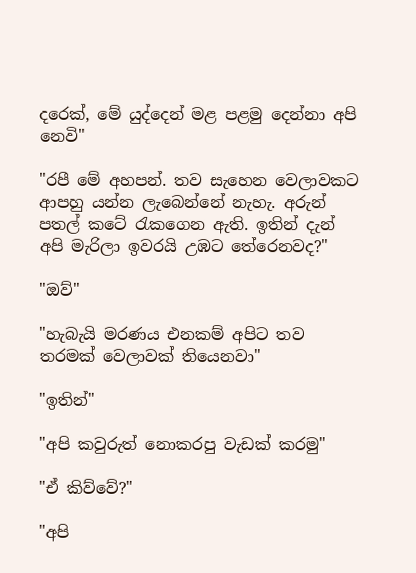දරෙක්, මේ යුද්දෙන් මළ පළමු දෙන්නා අපි නෙවි"

"රපී මේ අහපන්. තව සැහෙන වෙලාවකට ආපහු යන්න ලැබෙන්නේ නැහැ. අරුන් පතල් කටේ රැකගෙන ඇති. ඉතින් දැන් අපි මැරිලා ඉවරයි උඹට තේරෙනවද?"

"ඔව්"

"හැබැයි මරණය එනකම් අපිට තව තරමක් වෙලාවක් තියෙනවා"

"ඉතින්"

"අපි කවුරුත් නොකරපු වැඩක් කරමු"

"ඒ කිව්වේ?"

"අපි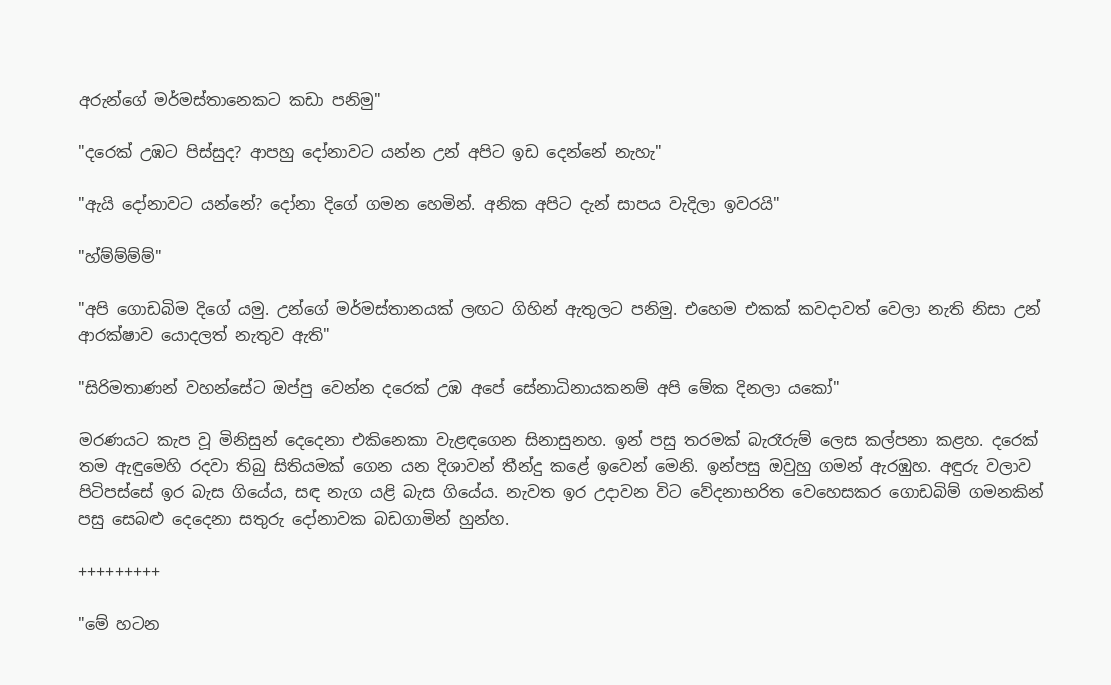අරුන්ගේ මර්මස්තානෙකට කඩා පනිමු"

"දරෙක් උඹට පිස්සුද? ආපහු දෝනාවට යන්න උන් අපිට ඉඩ දෙන්නේ නැහැ"

"ඇයි දෝනාවට යන්නේ? දෝනා දිගේ ගමන හෙමින්. අනික අපිට දැන් සාපය වැදිලා ඉවරයි"

"හ්ම්ම්ම්ම්"

"අපි ගොඩබිම දිගේ යමු. උන්ගේ මර්මස්තානයක් ලඟට ගිහින් ඇතුලට පනිමු. එහෙම එකක් කවදාවත් වෙලා නැති නිසා උන් ආරක්ෂාව යොදලත් නැතුව ඇති"

"සිරිමතාණන් වහන්සේට ඔප්පු වෙන්න දරෙක් උඹ අපේ සේනාධිනායකනම් අපි මේක දිනලා යකෝ"

මරණයට කැප වූ මිනිසුන් දෙදෙනා එකිනෙකා වැළඳගෙන සිනාසුනහ. ඉන් පසු තරමක් බැරෑරුම් ලෙස කල්පනා කළහ. දරෙක් තම ඇඳුමෙහි රදවා තිබු සිතියමක් ගෙන යන දිශාවන් තීන්දු කළේ ඉවෙන් මෙනි. ඉන්පසු ඔවුහු ගමන් ඇරඹුහ. අඳුරු වලාව පිටිපස්සේ ඉර බැස ගියේය, සඳ නැග යළි බැස ගියේය. නැවත ඉර උදාවන විට වේදනාභරිත වෙහෙසකර ගොඩබිම් ගමනකින් පසු සෙබළු දෙදෙනා සතුරු දෝනාවක බඩගාමින් හුන්හ.

+++++++++

"මේ හටන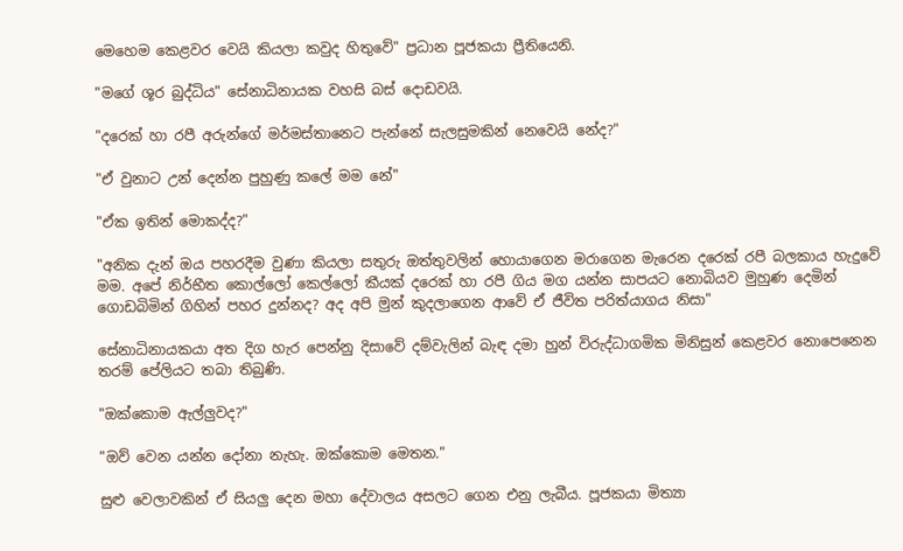මෙහෙම කෙළවර වෙයි කියලා කවුද හිතුවේ" ප්‍රධාන පූජකයා ප්‍රීතියෙනි.

"මගේ ශූර බුද්ධිය" සේනාධිනායක වහසි බස් දොඩවයි.

"දරෙක් හා රපී අරුන්ගේ මර්මස්තානෙට පැන්නේ සැලසුමකින් නෙවෙයි නේද?"

"ඒ වුනාට උන් දෙන්න පුහුණු කලේ මම නේ"

"ඒක ඉතින් මොකද්ද?"

"අනික දැන් ඔය පහරදීම වුණා කියලා සතුරු ඔත්තුවලින් හොයාගෙන මරාගෙන මැරෙන දරෙක් රපී බලකාය හැදුවේ මම. අපේ නිර්භීත කොල්ලෝ කෙල්ලෝ කීයක් දරෙක් හා රපී ගිය මග යන්න සාපයට නොබියව මුහුණ දෙමින් ගොඩබිමින් ගිහින් පහර දුන්නද? අද අපි මුන් කුදලාගෙන ආවේ ඒ ජීවිත පරිත්යාගය නිසා"

සේනාධිනායකයා අත දිග හැර පෙන්නු දිසාවේ දම්වැලින් බැඳ දමා හුන් විරුද්ධාගමික මිනිසුන් කෙළවර නොපෙනෙන තරම් පේලියට තබා තිබුණි.

"ඔක්කොම ඇල්ලුවද?"

"ඔව් වෙන යන්න දෝනා නැහැ. ඔක්කොම මෙතන."

සුළු වෙලාවකින් ඒ සියලු දෙන මහා දේවාලය අසලට ගෙන එනු ලැබීය. පූජකයා මිත්‍යා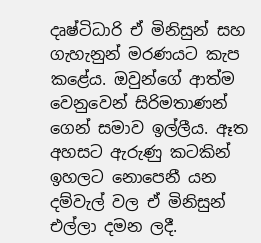දෘෂ්ටිධාරි ඒ මිනිසුන් සහ ගැහැනුන් මරණයට කැප කළේය. ඔවුන්ගේ ආත්ම වෙනුවෙන් සිරිමතාණන් ගෙන් සමාව ඉල්ලීය. ඈත අහසට ඇරුණු කටකින් ඉහලට නොපෙනී යන දම්වැල් වල ඒ මිනිසුන් එල්ලා දමන ලදී.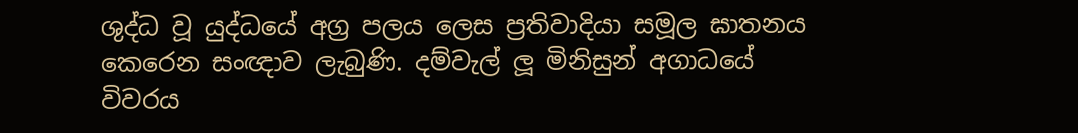ශුද්ධ වූ යුද්ධයේ අග්‍ර පලය ලෙස ප්‍රතිවාදියා සමූල ඝාතනය කෙරෙන සංඥාව ලැබුණි. දම්වැල් ලූ මිනිසුන් අගාධයේ විවරය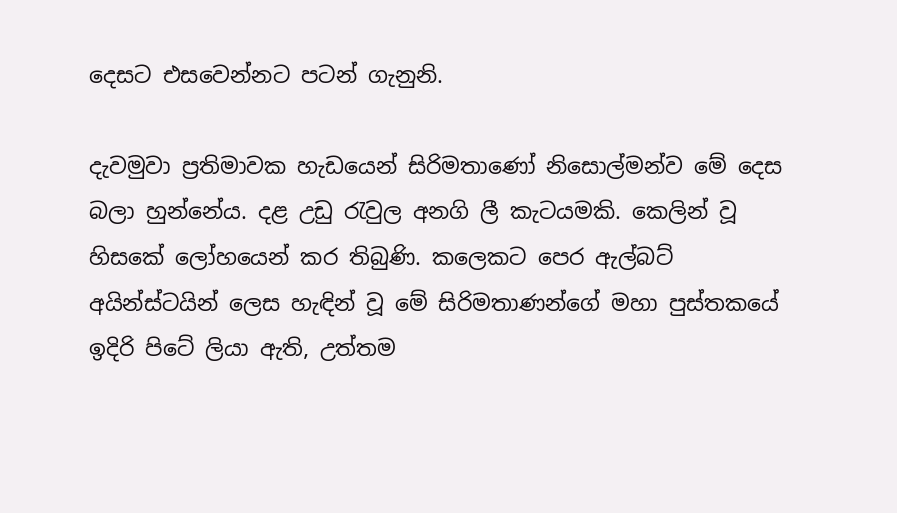දෙසට එසවෙන්නට පටන් ගැනුනි.

දැවමුවා ප්‍රතිමාවක හැඩයෙන් සිරිමතාණෝ නිසොල්මන්ව මේ දෙස බලා හුන්නේය. දළ උඩු රැවුල අනගි ලී කැටයමකි. කෙලින් වූ හිසකේ ලෝහයෙන් කර තිබුණි. කලෙකට පෙර ඇල්බට් අයින්ස්ටයින් ලෙස හැඳින් වූ මේ සිරිමතාණන්ගේ මහා පුස්තකයේ ඉදිරි පිටේ ලියා ඇති, උත්තම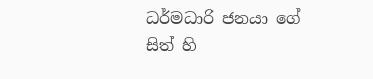ධර්මධාරි ජනයා ගේ සිත් හි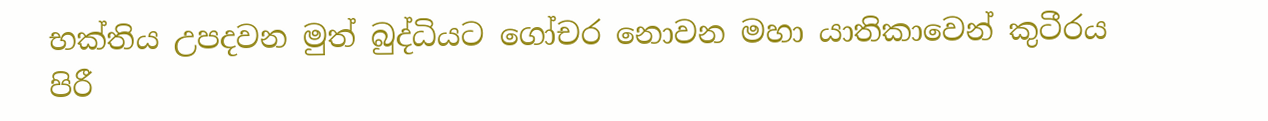භක්තිය උපදවන මුත් බුද්ධියට ගෝචර නොවන මහා යාතිකාවෙන් කුටීරය පිරී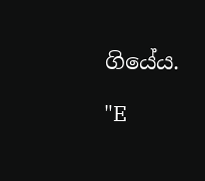ගියේය.

"E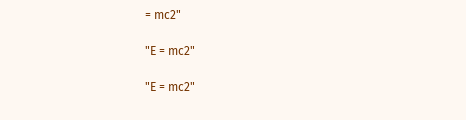= mc2"

"E = mc2"

"E = mc2"